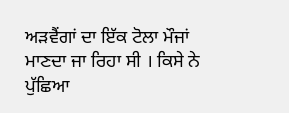ਅੜਵੈਂਗਾਂ ਦਾ ਇੱਕ ਟੋਲਾ ਮੌਜਾਂ ਮਾਣਦਾ ਜਾ ਰਿਹਾ ਸੀ । ਕਿਸੇ ਨੇ ਪੁੱਛਿਆ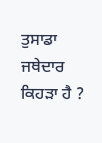ਤੁਸਾਡਾ ਜਥੇਦਾਰ ਕਿਹੜਾ ਹੈ ?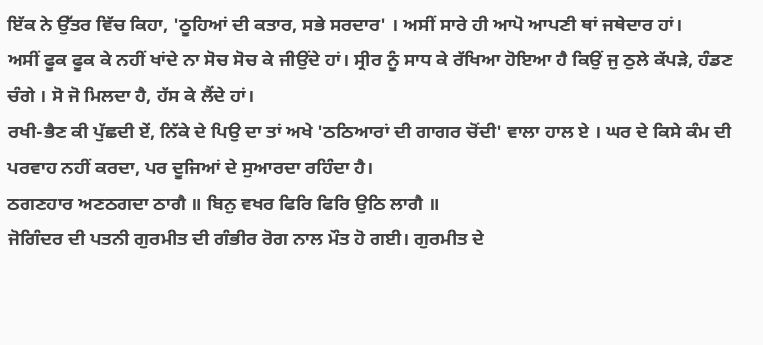ਇੱਕ ਨੇ ਉੱਤਰ ਵਿੱਚ ਕਿਹਾ, 'ਠੂਹਿਆਂ ਦੀ ਕਤਾਰ, ਸਭੇ ਸਰਦਾਰ' । ਅਸੀਂ ਸਾਰੇ ਹੀ ਆਪੋ ਆਪਣੀ ਥਾਂ ਜਥੇਦਾਰ ਹਾਂ।
ਅਸੀਂ ਫੂਕ ਫੂਕ ਕੇ ਨਹੀਂ ਖਾਂਦੇ ਨਾ ਸੋਚ ਸੋਚ ਕੇ ਜੀਉਂਦੇ ਹਾਂ। ਸ੍ਰੀਰ ਨੂੰ ਸਾਧ ਕੇ ਰੱਖਿਆ ਹੋਇਆ ਹੈ ਕਿਉਂ ਜੁ ਠੁਲੇ ਕੱਪੜੇ, ਹੰਡਣ ਚੰਗੇ । ਸੋ ਜੋ ਮਿਲਦਾ ਹੈ, ਹੱਸ ਕੇ ਲੈਂਦੇ ਹਾਂ।
ਰਖੀ-ਭੈਣ ਕੀ ਪੁੱਛਦੀ ਏਂ, ਨਿੱਕੇ ਦੇ ਪਿਉ ਦਾ ਤਾਂ ਅਖੇ 'ਠਠਿਆਰਾਂ ਦੀ ਗਾਗਰ ਚੋਂਦੀ' ਵਾਲਾ ਹਾਲ ਏ । ਘਰ ਦੇ ਕਿਸੇ ਕੰਮ ਦੀ ਪਰਵਾਹ ਨਹੀਂ ਕਰਦਾ, ਪਰ ਦੂਜਿਆਂ ਦੇ ਸੁਆਰਦਾ ਰਹਿੰਦਾ ਹੈ।
ਠਗਣਹਾਰ ਅਣਠਗਦਾ ਠਾਗੈ ॥ ਬਿਨੁ ਵਖਰ ਫਿਰਿ ਫਿਰਿ ਉਠਿ ਲਾਗੈ ॥
ਜੋਗਿੰਦਰ ਦੀ ਪਤਨੀ ਗੁਰਮੀਤ ਦੀ ਗੰਭੀਰ ਰੋਗ ਨਾਲ ਮੌਤ ਹੋ ਗਈ। ਗੁਰਮੀਤ ਦੇ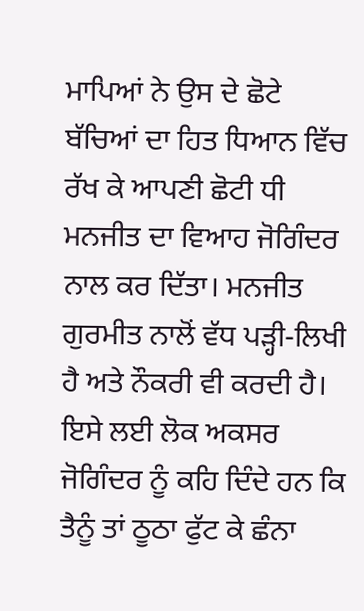ਮਾਪਿਆਂ ਨੇ ਉਸ ਦੇ ਛੋਟੇ ਬੱਚਿਆਂ ਦਾ ਹਿਤ ਧਿਆਨ ਵਿੱਚ ਰੱਖ ਕੇ ਆਪਣੀ ਛੋਟੀ ਧੀ ਮਨਜੀਤ ਦਾ ਵਿਆਹ ਜੋਗਿੰਦਰ ਨਾਲ ਕਰ ਦਿੱਤਾ। ਮਨਜੀਤ ਗੁਰਮੀਤ ਨਾਲੋਂ ਵੱਧ ਪੜ੍ਹੀ-ਲਿਖੀ ਹੈ ਅਤੇ ਨੌਕਰੀ ਵੀ ਕਰਦੀ ਹੈ। ਇਸੇ ਲਈ ਲੋਕ ਅਕਸਰ ਜੋਗਿੰਦਰ ਨੂੰ ਕਹਿ ਦਿੰਦੇ ਹਨ ਕਿ ਤੈਨੂੰ ਤਾਂ ਠੂਠਾ ਫੁੱਟ ਕੇ ਛੰਨਾ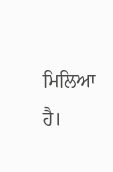ਮਿਲਿਆ ਹੈ।